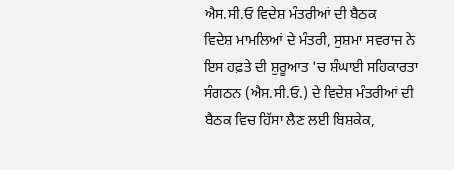ਐਸ.ਸੀ.ਓ ਵਿਦੇਸ਼ ਮੰਤਰੀਆਂ ਦੀ ਬੈਠਕ
ਵਿਦੇਸ਼ ਮਾਮਲਿਆਂ ਦੇ ਮੰਤਰੀ, ਸੁਸ਼ਮਾ ਸਵਰਾਜ ਨੇ ਇਸ ਹਫ਼ਤੇ ਦੀ ਸ਼ੁਰੂਆਤ 'ਚ ਸ਼ੰਘਾਈ ਸਹਿਕਾਰਤਾ ਸੰਗਠਨ (ਐਸ.ਸੀ.ਓ.) ਦੇ ਵਿਦੇਸ਼ ਮੰਤਰੀਆਂ ਦੀ ਬੈਠਕ ਵਿਚ ਹਿੱਸਾ ਲੈਣ ਲਈ ਬਿਸ਼ਕੇਕ,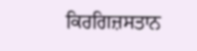ਕਿਰਗਿਜ਼ਸਤਾਨ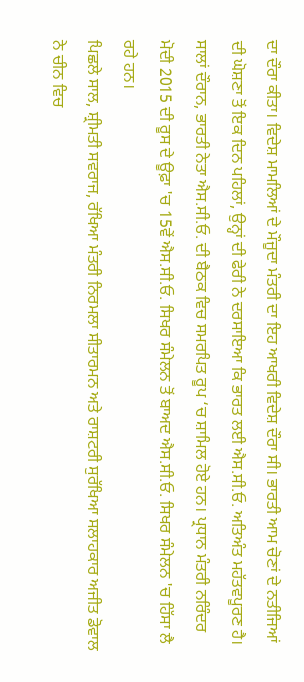ਦਾ ਦੌਰਾ ਕੀਤਾ। ਵਿਦੇਸ਼ ਮਾਮਲਿਆਂ ਦੇ ਮੌਜੂਦਾ ਮੰਤਰੀ ਦਾ ਇਹ ਆਖਰੀ ਵਿਦੇਸ਼ ਦੌਰਾ ਸੀ। ਭਾਰਤੀ ਆਮ ਚੋਣਾਂ ਦੇ ਨਤੀਜਿਆਂ ਦੀ ਘੋਸ਼ਣਾ ਤੋਂ ਇਕ ਦਿਨ ਪਹਿਲਾਂ, ਉਨ੍ਹਾਂ ਦੀ ਫੇਰੀ ਨੇ ਦਰਸਾਇਆ ਕਿ ਭਾਰਤ ਲਈ ਐਸ.ਸੀ.ਓ. ਅਤਿਅੰਤ ਮਹੱਤਵਪੂਰਣ ਹੈ। ਸਾਲਾਂ ਦੌਰਾਨ, ਭਾਰਤੀ ਨੇਤਾ ਐਸ.ਸੀ.ਓ. ਦੀ ਬੈਠਕ ਵਿਚ ਸਮਰਪਿਤ ਰੂਪ ‘ਚ ਸ਼ਾਮਿਲ ਹੋਏ ਹਨ। ਪ੍ਰਧਾਨ ਮੰਤਰੀ ਨਰਿੰਦਰ ਮੋਦੀ 2015 ਦੀ ਰੂਸ ਦੇ ਊਫ਼ਾ 'ਚ 15ਵੇਂ ਐਸ.ਸੀ.ਓ. ਸਿਖਰ ਸੰਮੇਲਨ ਤੋਂ ਬਾਅਦ ਐਸ.ਸੀ.ਓ. ਸਿਖਰ ਸੰਮੇਲਨ 'ਚ ਹਿੱਸਾ ਲੈ ਰਹੇ ਹਨ।
ਪਿਛਲੇ ਸਾਲ, ਸ਼੍ਰੀਮਤੀ ਸਵਰਾਜ, ਰੱਖਿਆ ਮੰਤਰੀ ਨਿਰਮਲਾ ਸੀਤਾਰਮਨ ਅਤੇ ਰਾਸ਼ਟਰੀ ਸੁਰੱਖਿਆ ਸਲਾਹਕਾਰ ਅਜੀਤ ਡੋਵਾਲ ਨੇ ਚੀਨ ਵਿਚ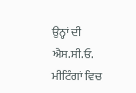ਉਨ੍ਹਾਂ ਦੀ ਐਸ.ਸੀ.ਓ. ਮੀਟਿੰਗਾਂ ਵਿਚ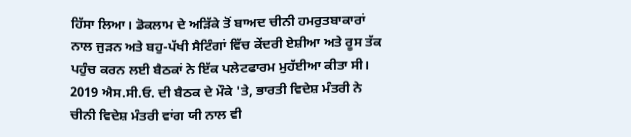ਹਿੱਸਾ ਲਿਆ। ਡੋਕਲਾਮ ਦੇ ਅੜਿੱਕੇ ਤੋਂ ਬਾਅਦ ਚੀਨੀ ਹਮਰੁਤਬਾਕਾਰਾਂ ਨਾਲ ਜੁੜਨ ਅਤੇ ਬਹੁ-ਪੱਖੀ ਸੈਟਿੰਗਾਂ ਵਿੱਚ ਕੇਂਦਰੀ ਏਸ਼ੀਆ ਅਤੇ ਰੂਸ ਤੱਕ ਪਹੁੰਚ ਕਰਨ ਲਈ ਬੈਠਕਾਂ ਨੇ ਇੱਕ ਪਲੇਟਫਾਰਮ ਮੁਹੱਈਆ ਕੀਤਾ ਸੀ। 2019 ਐਸ.ਸੀ.ਓ. ਦੀ ਬੈਠਕ ਦੇ ਮੌਕੇ 'ਤੇ, ਭਾਰਤੀ ਵਿਦੇਸ਼ ਮੰਤਰੀ ਨੇ ਚੀਨੀ ਵਿਦੇਸ਼ ਮੰਤਰੀ ਵਾਂਗ ਯੀ ਨਾਲ ਵੀ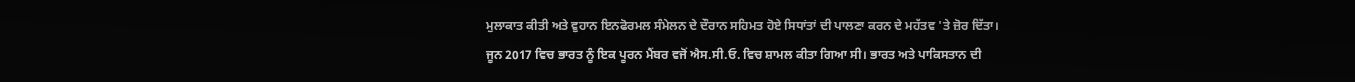ਮੁਲਾਕਾਤ ਕੀਤੀ ਅਤੇ ਵੁਹਾਨ ਇਨਫੋਰਮਲ ਸੰਮੇਲਨ ਦੇ ਦੌਰਾਨ ਸਹਿਮਤ ਹੋਏ ਸਿਧਾਂਤਾਂ ਦੀ ਪਾਲਣਾ ਕਰਨ ਦੇ ਮਹੱਤਵ 'ਤੇ ਜ਼ੋਰ ਦਿੱਤਾ।
ਜੂਨ 2017 ਵਿਚ ਭਾਰਤ ਨੂੰ ਇਕ ਪੂਰਨ ਮੈਂਬਰ ਵਜੋਂ ਐਸ.ਸੀ.ਓ. ਵਿਚ ਸ਼ਾਮਲ ਕੀਤਾ ਗਿਆ ਸੀ। ਭਾਰਤ ਅਤੇ ਪਾਕਿਸਤਾਨ ਦੀ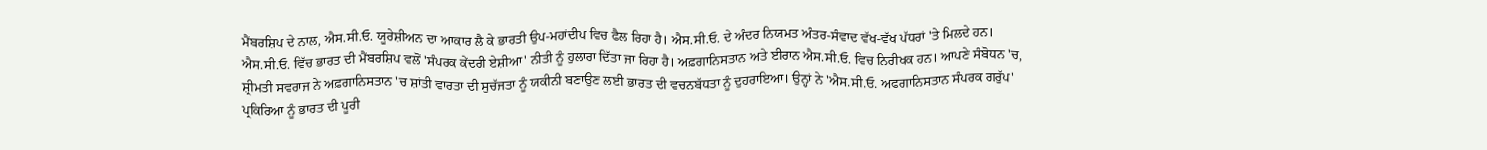ਮੈਂਬਰਸ਼ਿਪ ਦੇ ਨਾਲ, ਐਸ.ਸੀ.ਓ. ਯੂਰੇਸ਼ੀਅਨ ਦਾ ਆਕਾਰ ਲੈ ਕੇ ਭਾਰਤੀ ਉਪ-ਮਹਾਂਦੀਪ ਵਿਚ ਫੈਲ ਰਿਹਾ ਹੈ। ਐਸ.ਸੀ.ਓ. ਦੇ ਅੰਦਰ ਨਿਯਮਤ ਅੰਤਰ-ਸੰਵਾਦ ਵੱਖ-ਵੱਖ ਪੱਧਰਾਂ 'ਤੇ ਮਿਲਦੇ ਹਨ।
ਐਸ.ਸੀ.ਓ. ਵਿੱਚ ਭਾਰਤ ਦੀ ਮੈਂਬਰਸ਼ਿਪ ਵਲੋਂ 'ਸੰਪਰਕ ਕੇਂਦਰੀ ਏਸ਼ੀਆ' ਨੀਤੀ ਨੂੰ ਹੁਲਾਰਾ ਦਿੱਤਾ ਜਾ ਰਿਹਾ ਹੈ। ਅਫ਼ਗਾਨਿਸਤਾਨ ਅਤੇ ਈਰਾਨ ਐਸ.ਸੀ.ਓ. ਵਿਚ ਨਿਰੀਖਕ ਹਨ। ਆਪਣੇ ਸੰਬੋਧਨ 'ਚ, ਸ਼੍ਰੀਮਤੀ ਸਵਰਾਜ ਨੇ ਅਫ਼ਗਾਨਿਸਤਾਨ 'ਚ ਸ਼ਾਂਤੀ ਵਾਰਤਾ ਦੀ ਸੁਚੱਜਤਾ ਨੂੰ ਯਕੀਨੀ ਬਣਾਉਣ ਲਈ ਭਾਰਤ ਦੀ ਵਚਨਬੱਧਤਾ ਨੂੰ ਦੁਹਰਾਇਆ। ਉਨ੍ਹਾਂ ਨੇ 'ਐਸ.ਸੀ.ਓ. ਅਫਗਾਨਿਸਤਾਨ ਸੰਪਰਕ ਗਰੁੱਪ' ਪ੍ਰਕਿਰਿਆ ਨੂੰ ਭਾਰਤ ਦੀ ਪੂਰੀ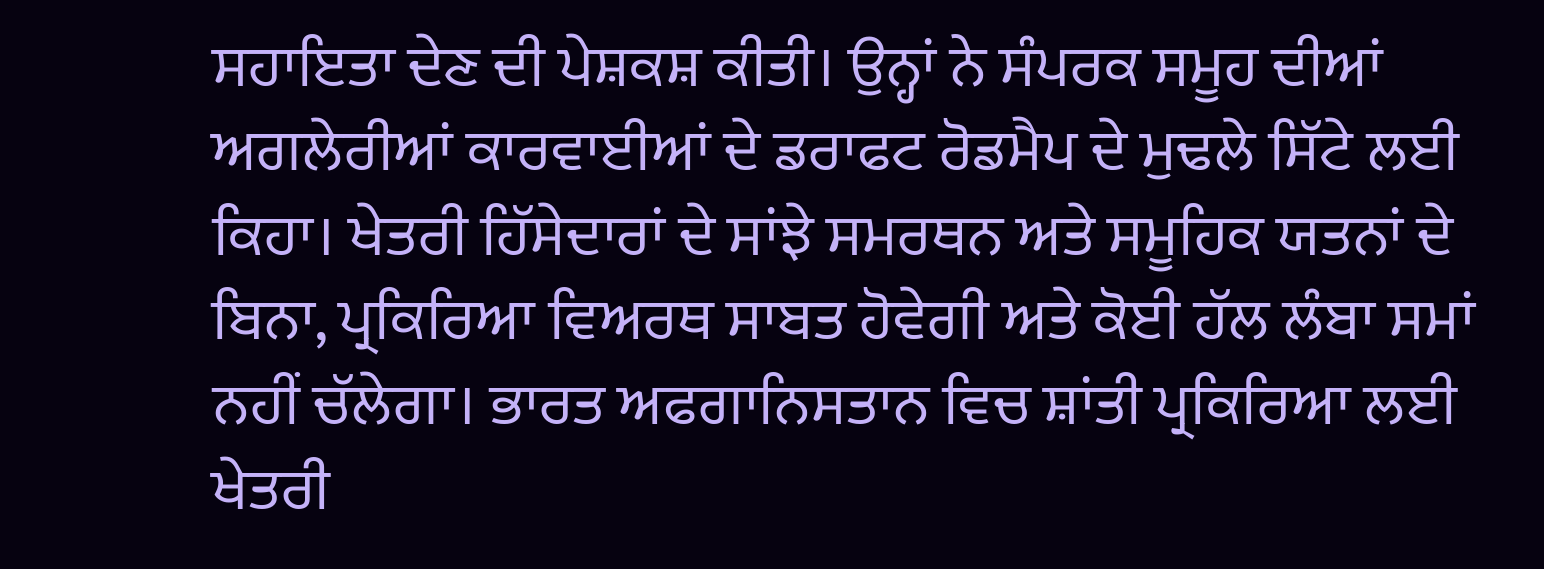ਸਹਾਇਤਾ ਦੇਣ ਦੀ ਪੇਸ਼ਕਸ਼ ਕੀਤੀ। ਉਨ੍ਹਾਂ ਨੇ ਸੰਪਰਕ ਸਮੂਹ ਦੀਆਂ ਅਗਲੇਰੀਆਂ ਕਾਰਵਾਈਆਂ ਦੇ ਡਰਾਫਟ ਰੋਡਮੈਪ ਦੇ ਮੁਢਲੇ ਸਿੱਟੇ ਲਈ ਕਿਹਾ। ਖੇਤਰੀ ਹਿੱਸੇਦਾਰਾਂ ਦੇ ਸਾਂਝੇ ਸਮਰਥਨ ਅਤੇ ਸਮੂਹਿਕ ਯਤਨਾਂ ਦੇ ਬਿਨਾ, ਪ੍ਰਕਿਰਿਆ ਵਿਅਰਥ ਸਾਬਤ ਹੋਵੇਗੀ ਅਤੇ ਕੋਈ ਹੱਲ ਲੰਬਾ ਸਮਾਂ ਨਹੀਂ ਚੱਲੇਗਾ। ਭਾਰਤ ਅਫਗਾਨਿਸਤਾਨ ਵਿਚ ਸ਼ਾਂਤੀ ਪ੍ਰਕਿਰਿਆ ਲਈ ਖੇਤਰੀ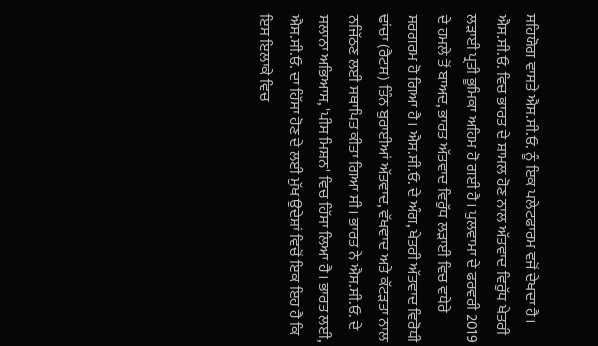ਸਹਿਯੋਗ ਵਾਸਤੇ ਐਸ.ਸੀ.ਓ. ਨੂੰ ਇਕ ਪਲੇਟਫਾਰਮ ਵਜੋਂ ਦੇਖਦਾ ਹੈ।
ਐਸ.ਸੀ.ਓ. ਵਿਚ ਭਾਰਤ ਦੇ ਸ਼ਾਮਲ ਹੋਣ ਨਾਲ ਅੱਤਵਾਦ ਵਿਰੁੱਧ ਖੇਤਰੀ ਲੜਾਈ ਪ੍ਰਤੀ ਭੂਮਿਕਾ ਅਹਿਮ ਹੋ ਗਈ ਹੈ। ਪੁਲਵਾਮਾ ਦੇ ਫਰਵਰੀ 2019 ਦੇ ਹਮਲੇ ਤੋਂ ਬਾਅਦ, ਭਾਰਤ ਅੱਤਵਾਦ ਵਿਰੁੱਧ ਲੜਾਈ ਵਿਚ ਵਧੇਰੇ ਸਰਗਰਮ ਹੋ ਗਿਆ ਹੈ। ਐਸ.ਸੀ.ਓ. ਦੇ ਅੰਗ, ਖੇਤਰੀ ਅੱਤਵਾਦ ਵਿਰੋਧੀ ਢਾਂਚਾ (ਰੈਟਸ) ਤਿੰਨ ਬੁਰਾਈਆਂ ਅੱਤਵਾਦ, ਵੱਖਵਾਦ ਅਤੇ ਕੱਟੜਤਾ ਨਾਲ ਨਜਿੱਠਣ ਲਈ ਸਥਾਪਿਤ ਕੀਤਾ ਗਿਆ ਸੀ। ਭਾਰਤ ਨੇ ਐਸ.ਸੀ.ਓ. ਦੇ ਸਲਾਨਾ ਅਭਿਆਸ, 'ਪੀਸ ਮਿਸ਼ਨ' ਵਿਚ ਹਿੱਸਾ ਲਿਆ ਹੈ। ਭਾਰਤ ਲਈ, ਐਸ.ਸੀ.ਓ. ਦਾ ਹਿੱਸਾ ਹੋਣ ਦੇ ਲਈ ਮੁੱਖ ਉਦੇਸ਼ਾਂ ਵਿਚੋਂ ਇਕ ਇਹ ਹੈ ਕਿ ਇਸ ਇਲਾਕੇ ਵਿਚ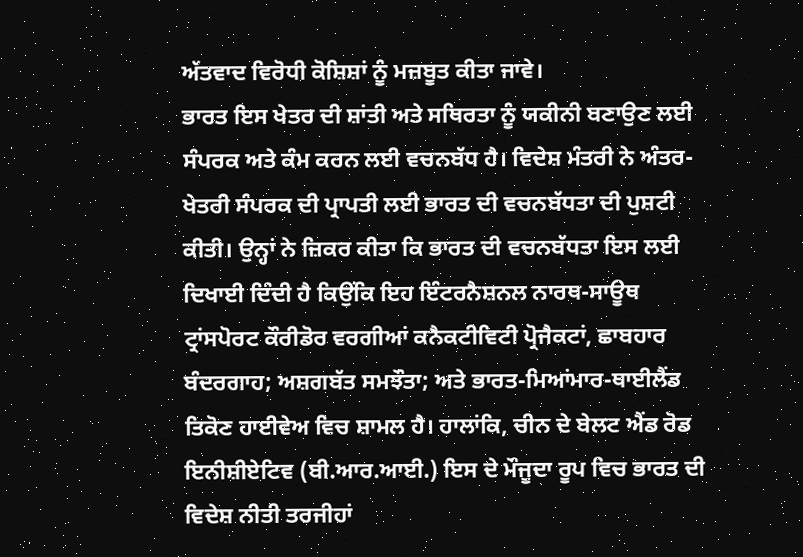ਅੱਤਵਾਦ ਵਿਰੋਧੀ ਕੋਸ਼ਿਸ਼ਾਂ ਨੂੰ ਮਜ਼ਬੂਤ ਕੀਤਾ ਜਾਵੇ।
ਭਾਰਤ ਇਸ ਖੇਤਰ ਦੀ ਸ਼ਾਂਤੀ ਅਤੇ ਸਥਿਰਤਾ ਨੂੰ ਯਕੀਨੀ ਬਣਾਉਣ ਲਈ ਸੰਪਰਕ ਅਤੇ ਕੰਮ ਕਰਨ ਲਈ ਵਚਨਬੱਧ ਹੈ। ਵਿਦੇਸ਼ ਮੰਤਰੀ ਨੇ ਅੰਤਰ-ਖੇਤਰੀ ਸੰਪਰਕ ਦੀ ਪ੍ਰਾਪਤੀ ਲਈ ਭਾਰਤ ਦੀ ਵਚਨਬੱਧਤਾ ਦੀ ਪੁਸ਼ਟੀ ਕੀਤੀ। ਉਨ੍ਹਾਂ ਨੇ ਜ਼ਿਕਰ ਕੀਤਾ ਕਿ ਭਾਰਤ ਦੀ ਵਚਨਬੱਧਤਾ ਇਸ ਲਈ ਦਿਖਾਈ ਦਿੰਦੀ ਹੈ ਕਿਉਂਕਿ ਇਹ ਇੰਟਰਨੈਸ਼ਨਲ ਨਾਰਥ-ਸਾਊਥ ਟ੍ਰਾਂਸਪੋਰਟ ਕੌਰੀਡੋਰ ਵਰਗੀਆਂ ਕਨੈਕਟੀਵਿਟੀ ਪ੍ਰੋਜੈਕਟਾਂ, ਛਾਬਹਾਰ ਬੰਦਰਗਾਹ; ਅਸ਼ਗਬੱਤ ਸਮਝੌਤਾ; ਅਤੇ ਭਾਰਤ-ਮਿਆਂਮਾਰ-ਥਾਈਲੈਂਡ ਤਿਕੋਣ ਹਾਈਵੇਅ ਵਿਚ ਸ਼ਾਮਲ ਹੈ। ਹਾਲਾਂਕਿ, ਚੀਨ ਦੇ ਬੇਲਟ ਐਂਡ ਰੋਡ ਇਨੀਸ਼ੀਏਟਿਵ (ਬੀ.ਆਰ.ਆਈ.) ਇਸ ਦੇ ਮੌਜੂਦਾ ਰੂਪ ਵਿਚ ਭਾਰਤ ਦੀ ਵਿਦੇਸ਼ ਨੀਤੀ ਤਰਜੀਹਾਂ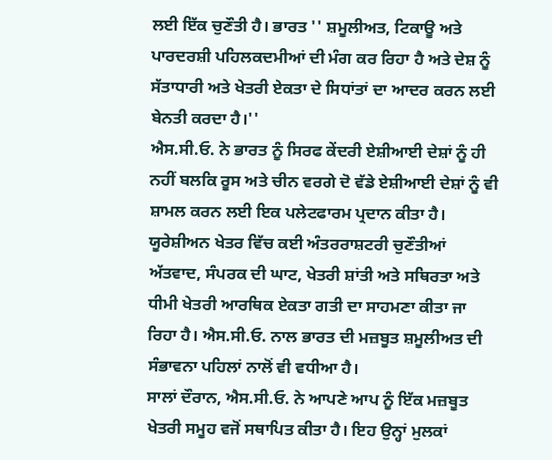ਲਈ ਇੱਕ ਚੁਣੌਤੀ ਹੈ। ਭਾਰਤ '' ਸ਼ਮੂਲੀਅਤ, ਟਿਕਾਊ ਅਤੇ ਪਾਰਦਰਸ਼ੀ ਪਹਿਲਕਦਮੀਆਂ ਦੀ ਮੰਗ ਕਰ ਰਿਹਾ ਹੈ ਅਤੇ ਦੇਸ਼ ਨੂੰ ਸੱਤਾਧਾਰੀ ਅਤੇ ਖੇਤਰੀ ਏਕਤਾ ਦੇ ਸਿਧਾਂਤਾਂ ਦਾ ਆਦਰ ਕਰਨ ਲਈ ਬੇਨਤੀ ਕਰਦਾ ਹੈ।''
ਐਸ.ਸੀ.ਓ. ਨੇ ਭਾਰਤ ਨੂੰ ਸਿਰਫ ਕੇਂਦਰੀ ਏਸ਼ੀਆਈ ਦੇਸ਼ਾਂ ਨੂੰ ਹੀ ਨਹੀਂ ਬਲਕਿ ਰੂਸ ਅਤੇ ਚੀਨ ਵਰਗੇ ਦੋ ਵੱਡੇ ਏਸ਼ੀਆਈ ਦੇਸ਼ਾਂ ਨੂੰ ਵੀ ਸ਼ਾਮਲ ਕਰਨ ਲਈ ਇਕ ਪਲੇਟਫਾਰਮ ਪ੍ਰਦਾਨ ਕੀਤਾ ਹੈ। ਯੂਰੇਸ਼ੀਅਨ ਖੇਤਰ ਵਿੱਚ ਕਈ ਅੰਤਰਰਾਸ਼ਟਰੀ ਚੁਣੌਤੀਆਂ ਅੱਤਵਾਦ, ਸੰਪਰਕ ਦੀ ਘਾਟ, ਖੇਤਰੀ ਸ਼ਾਂਤੀ ਅਤੇ ਸਥਿਰਤਾ ਅਤੇ ਧੀਮੀ ਖੇਤਰੀ ਆਰਥਿਕ ਏਕਤਾ ਗਤੀ ਦਾ ਸਾਹਮਣਾ ਕੀਤਾ ਜਾ ਰਿਹਾ ਹੈ। ਐਸ.ਸੀ.ਓ. ਨਾਲ ਭਾਰਤ ਦੀ ਮਜ਼ਬੂਤ ਸ਼ਮੂਲੀਅਤ ਦੀ ਸੰਭਾਵਨਾ ਪਹਿਲਾਂ ਨਾਲੋਂ ਵੀ ਵਧੀਆ ਹੈ।
ਸਾਲਾਂ ਦੌਰਾਨ, ਐਸ.ਸੀ.ਓ. ਨੇ ਆਪਣੇ ਆਪ ਨੂੰ ਇੱਕ ਮਜ਼ਬੂਤ ਖੇਤਰੀ ਸਮੂਹ ਵਜੋਂ ਸਥਾਪਿਤ ਕੀਤਾ ਹੈ। ਇਹ ਉਨ੍ਹਾਂ ਮੁਲਕਾਂ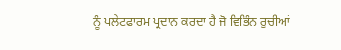ਨੂੰ ਪਲੇਟਫਾਰਮ ਪ੍ਰਦਾਨ ਕਰਦਾ ਹੈ ਜੋ ਵਿਭਿੰਨ ਰੁਚੀਆਂ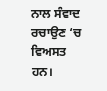ਨਾਲ ਸੰਵਾਦ ਰਚਾਉਣ ‘ਚ ਵਿਅਸਤ ਹਨ।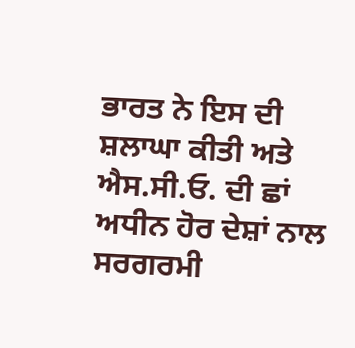ਭਾਰਤ ਨੇ ਇਸ ਦੀ ਸ਼ਲਾਘਾ ਕੀਤੀ ਅਤੇ ਐਸ.ਸੀ.ਓ. ਦੀ ਛਾਂ ਅਧੀਨ ਹੋਰ ਦੇਸ਼ਾਂ ਨਾਲ ਸਰਗਰਮੀ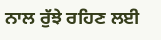ਨਾਲ ਰੁੱਝੇ ਰਹਿਣ ਲਈ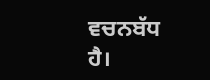ਵਚਨਬੱਧ ਹੈ।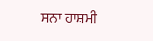ਸਨਾ ਹਾਸ਼ਮੀ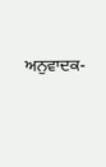ਅਨੁਵਾਦਕ-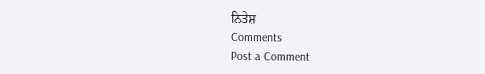ਨਿਤੇਸ਼
Comments
Post a Comment